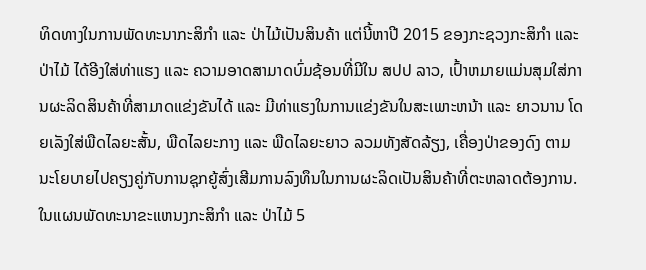ທິດທາງໃນການພັດທະນາກະສິກຳ ແລະ ປ່າໄມ້ເປັນສິນຄ້າ ແຕ່ນີ້ຫາປີ 2015 ຂອງກະຊວງກະສິກຳ ແລະ ປ່າໄມ້ ໄດ້ອີງໃສ່ທ່າແຮງ ແລະ ຄວາມອາດສາມາດບົ່ມຊ້ອນທີ່ມີໃນ ສປປ ລາວ, ເປົ້າຫມາຍແມ່ນສຸມໃສ່ການຜະລິດສິນຄ້າທີ່ສາມາດແຂ່ງຂັນໄດ້ ແລະ ມີທ່າແຮງໃນການແຂ່ງຂັນໃນສະເພາະຫນ້າ ແລະ ຍາວນານ ໂດຍເລັງໃສ່ພືດໄລຍະສັ້ນ, ພືດໄລຍະກາງ ແລະ ພືດໄລຍະຍາວ ລວມທັງສັດລ້ຽງ, ເຄື່ອງປ່າຂອງດົງ ຕາມນະໂຍບາຍໄປຄຽງຄູ່ກັບການຊຸກຍູ້ສົ່ງເສີມການລົງທຶນໃນການຜະລິດເປັນສິນຄ້າທີ່ຕະຫລາດຕ້ອງການ.
ໃນແຜນພັດທະນາຂະແຫນງກະສິກຳ ແລະ ປ່າໄມ້ 5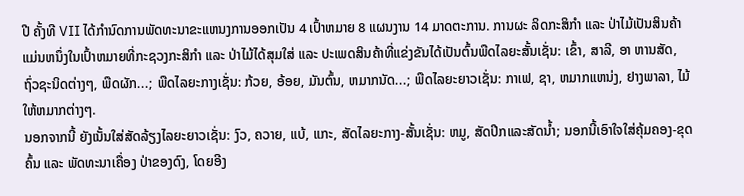ປີ ຄັ້ງທີ VII ໄດ້ກຳນົດການພັດທະນາຂະແຫນງການອອກເປັນ 4 ເປົ້າຫມາຍ 8 ແຜນງານ 14 ມາດຕະການ. ການຜະ ລິດກະສິກຳ ແລະ ປ່າໄມ້ເປັນສິນຄ້າແມ່ນຫນຶ່ງໃນເປົ້າຫມາຍທີ່ກະຊວງກະສິກຳ ແລະ ປ່າໄມ້ໄດ້ສຸມໃສ່ ແລະ ປະເພດສິນຄ້າທີ່ແຂ່ງຂັນໄດ້ເປັນຕົ້ນພືດໄລຍະສັ້ນເຊັ່ນ: ເຂົ້າ, ສາລີ, ອາ ຫານສັດ, ຖົ່ວຊະນິດຕ່າງໆ, ພືດຜັກ...; ພືດໄລຍະກາງເຊັ່ນ: ກ້ວຍ, ອ້ອຍ, ມັນຕົ້ນ, ຫມາກນັດ...; ພືດໄລຍະຍາວເຊັ່ນ: ກາເຟ, ຊາ, ຫມາກແຫນ່ງ, ຢາງພາລາ, ໄມ້ໃຫ້ຫມາກຕ່າງໆ.
ນອກຈາກນີ້ ຍັງເນັ້ນໃສ່ສັດລ້ຽງໄລຍະຍາວເຊັ່ນ: ງົວ, ຄວາຍ, ແບ້, ແກະ, ສັດໄລຍະກາງ-ສັ້ນເຊັ່ນ: ຫມູ, ສັດປີກແລະສັດນ້ຳ; ນອກນີ້ເອົາໃຈໃສ່ຄຸ້ມຄອງ-ຂຸດຄົ້ນ ແລະ ພັດທະນາເຄື່ອງ ປ່າຂອງດົງ, ໂດຍອີງ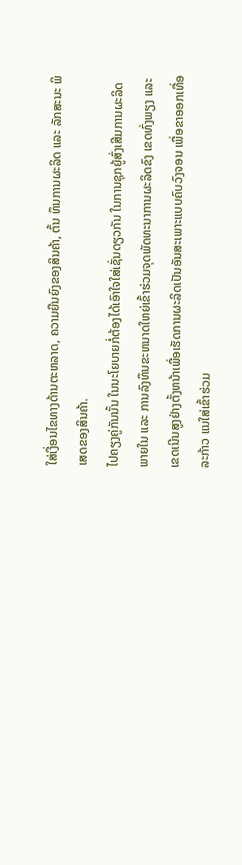ໃສ່ເງື່ອນໄຂທາງດ້ານຕະຫລາດ, ຄວາມຍືນຍົງຂອງສິນຄ້າ, ຕົ້ນ ທຶນການຜະລິດ ແລະ ລັກສະນະ ພິເສດຂອງສິນຄ້າ.
ໄປຄຽງຄູ່ກັນນັ້ນ ໃນນະໂຍບາຍກໍ່ຕ້ອງໄດ້ເອົາໃຈໃສ່ເຊັ່ນດຽວກັນ ໃນການຊຸກຍູ້ສົ່ງເສີມການຜະລິດພາຍໃນ ແລະ ການລົງທຶນຂະຫນາດໃຫຍ່ເຂົ້າຮ່ວມຈຸດພັດທະນາການຜະລິດຂົງ ເຂດທົ່ງພຽງ ແລະ ເຂດເນີນສູງຢ່າງຕັ້ງຫນ້າເພື່ອເຮັດການຜະລິດເປັນອັນສະເພາະແບບຄົບວົງຈອນ ເພື່ອຂາອອກເທື່ອລະກ້າວ ແນໃສ່ເຂົ້າຮ່ວມ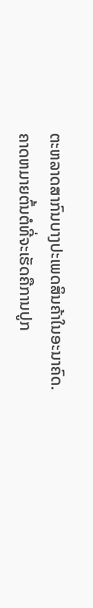ຕະຫລາດສາກົນບາງປະເພດສິນຄ້າໃນອະນາຄົດ.
ຄາດຫມາຍຕົ້ນຕໍທີ່ຈະເຮັດຄືການປູກ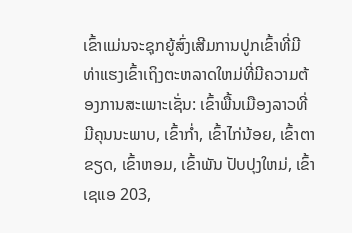ເຂົ້າແມ່ນຈະຊຸກຍູ້ສົ່ງເສີມການປູກເຂົ້າທີ່ມີທ່າແຮງເຂົ້າເຖິງຕະຫລາດໃຫມ່ທີ່ມີຄວາມຕ້ອງການສະເພາະເຊັ່ນ: ເຂົ້າພື້ນເມືອງລາວທີ່ມີຄຸນນະພາບ, ເຂົ້າກ່ຳ, ເຂົ້າໄກ່ນ້ອຍ, ເຂົ້າຕາຂຽດ, ເຂົ້າຫອມ, ເຂົ້າພັນ ປັບປຸງໃຫມ່, ເຂົ້າເຊແອ 203,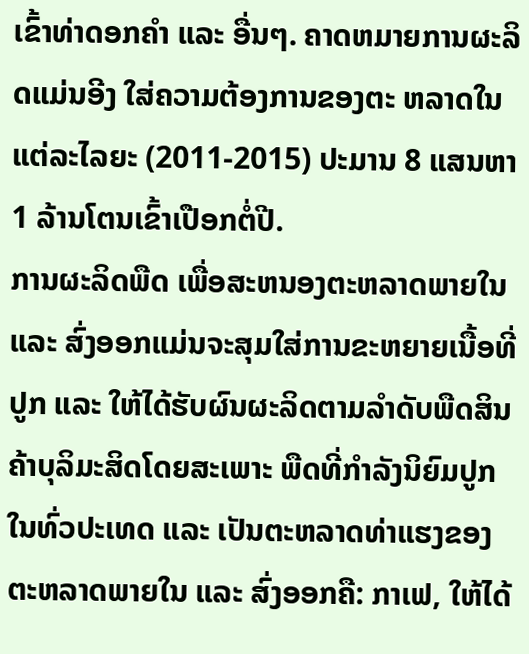ເຂົ້າທ່າດອກຄຳ ແລະ ອື່ນໆ. ຄາດຫມາຍການຜະລິດແມ່ນອີງ ໃສ່ຄວາມຕ້ອງການຂອງຕະ ຫລາດໃນແຕ່ລະໄລຍະ (2011-2015) ປະມານ 8 ແສນຫາ 1 ລ້ານໂຕນເຂົ້າເປືອກຕໍ່ປີ.
ການຜະລິດພືດ ເພື່ອສະຫນອງຕະຫລາດພາຍໃນ ແລະ ສົ່ງອອກແມ່ນຈະສຸມໃສ່ການຂະຫຍາຍເນື້ອທີ່ປູກ ແລະ ໃຫ້ໄດ້ຮັບຜົນຜະລິດຕາມລຳດັບພືດສິນຄ້າບຸລິມະສິດໂດຍສະເພາະ ພືດທີ່ກຳລັງນິຍົມປູກໃນທົ່ວປະເທດ ແລະ ເປັນຕະຫລາດທ່າແຮງຂອງຕະຫລາດພາຍໃນ ແລະ ສົ່ງອອກຄື: ກາເຟ, ໃຫ້ໄດ້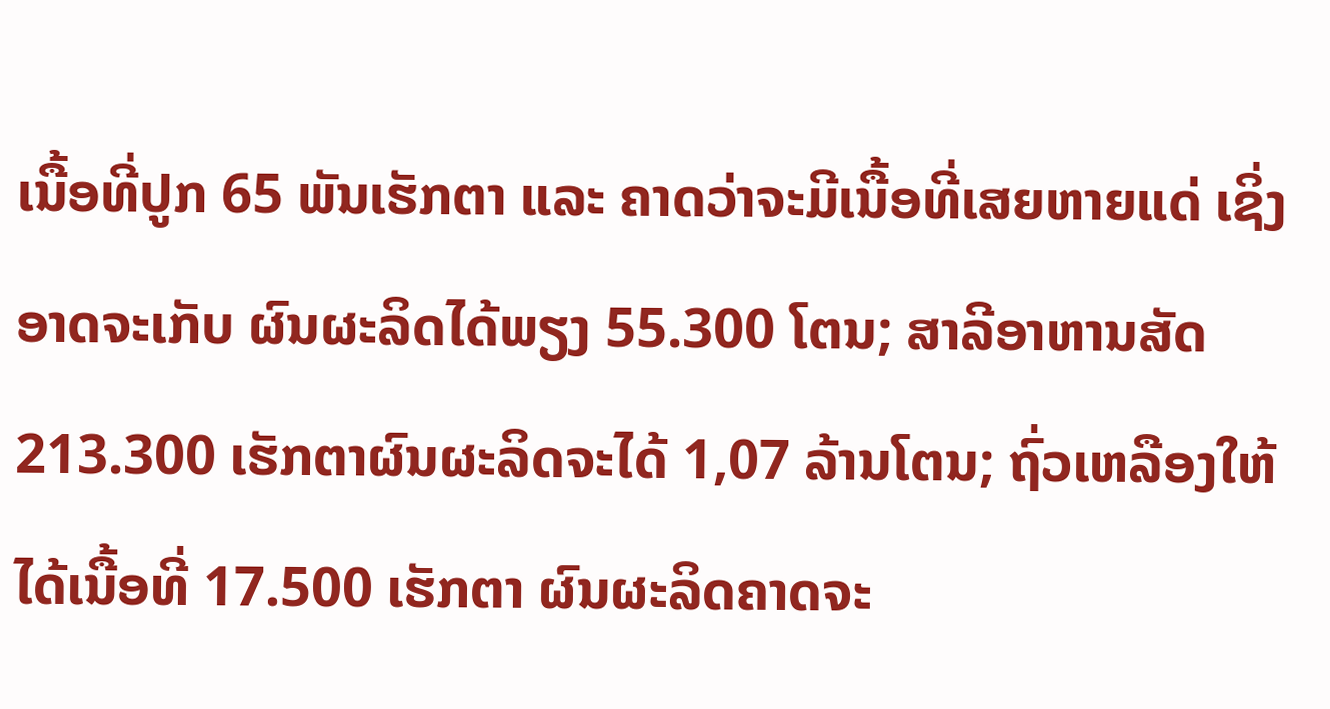ເນື້ອທີ່ປູກ 65 ພັນເຮັກຕາ ແລະ ຄາດວ່າຈະມີເນື້ອທີ່ເສຍຫາຍແດ່ ເຊິ່ງອາດຈະເກັບ ຜົນຜະລິດໄດ້ພຽງ 55.300 ໂຕນ; ສາລີອາຫານສັດ 213.300 ເຮັກຕາຜົນຜະລິດຈະໄດ້ 1,07 ລ້ານໂຕນ; ຖົ່ວເຫລືອງໃຫ້ໄດ້ເນື້ອທີ່ 17.500 ເຮັກຕາ ຜົນຜະລິດຄາດຈະ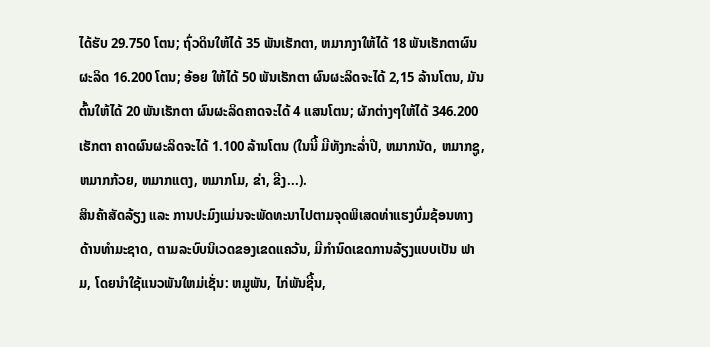ໄດ້ຮັບ 29.750 ໂຕນ; ຖົ່ວດິນໃຫ້ໄດ້ 35 ພັນເຮັກຕາ, ຫມາກງາໃຫ້ໄດ້ 18 ພັນເຮັກຕາຜົນຜະລິດ 16.200 ໂຕນ; ອ້ອຍ ໃຫ້ໄດ້ 50 ພັນເຮັກຕາ ຜົນຜະລິດຈະໄດ້ 2,15 ລ້ານໂຕນ, ມັນຕົ້ນໃຫ້ໄດ້ 20 ພັນເຮັກຕາ ຜົນຜະລິດຄາດຈະໄດ້ 4 ແສນໂຕນ; ຜັກຕ່າງໆໃຫ້ໄດ້ 346.200 ເຮັກຕາ ຄາດຜົນຜະລິດຈະໄດ້ 1.100 ລ້ານໂຕນ (ໃນນີ້ ມີທັງກະລ່ຳປີ, ຫມາກນັດ, ຫມາກຊູ, ຫມາກກ້ວຍ, ຫມາກແຕງ, ຫມາກໂມ, ຂ່າ, ຂີງ...).
ສິນຄ້າສັດລ້ຽງ ແລະ ການປະມົງແມ່ນຈະພັດທະນາໄປຕາມຈຸດພິເສດທ່າແຮງບົ່ມຊ້ອນທາງດ້ານທຳມະຊາດ, ຕາມລະບົບນິເວດຂອງເຂດແຄວ້ນ, ມີກຳນົດເຂດການລ້ຽງແບບເປັນ ຟາມ, ໂດຍນຳໃຊ້ແນວພັນໃຫມ່ເຊັ່ນ: ຫມູພັນ, ໄກ່ພັນຊີ້ນ,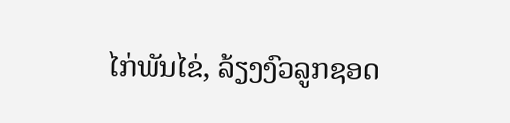ໄກ່ພັນໄຂ່, ລ້ຽງງົວລູກຊອດ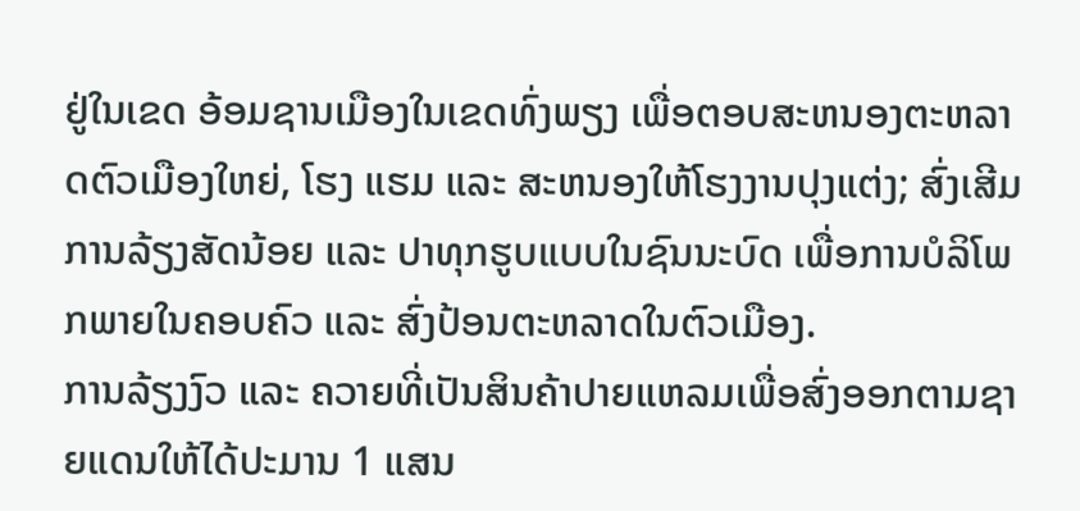ຢູ່ໃນເຂດ ອ້ອມຊານເມືອງໃນເຂດທົ່ງພຽງ ເພື່ອຕອບສະຫນອງຕະຫລາດຕົວເມືອງໃຫຍ່, ໂຮງ ແຮມ ແລະ ສະຫນອງໃຫ້ໂຮງງານປຸງແຕ່ງ; ສົ່ງເສີມການລ້ຽງສັດນ້ອຍ ແລະ ປາທຸກຮູບແບບໃນຊົນນະບົດ ເພື່ອການບໍລິໂພກພາຍໃນຄອບຄົວ ແລະ ສົ່ງປ້ອນຕະຫລາດໃນຕົວເມືອງ.
ການລ້ຽງງົວ ແລະ ຄວາຍທີ່ເປັນສິນຄ້າປາຍແຫລມເພື່ອສົ່ງອອກຕາມຊາຍແດນໃຫ້ໄດ້ປະມານ 1 ແສນ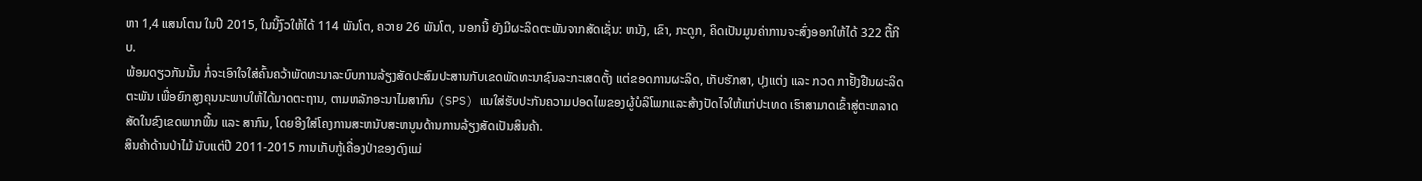ຫາ 1,4 ແສນໂຕນ ໃນປີ 2015, ໃນນີ້ງົວໃຫ້ໄດ້ 114 ພັນໂຕ, ຄວາຍ 26 ພັນໂຕ, ນອກນີ້ ຍັງມີຜະລິດຕະພັນຈາກສັດເຊັ່ນ: ຫນັງ, ເຂົາ, ກະດູກ, ຄິດເປັນມູນຄ່າການຈະສົ່ງອອກໃຫ້ໄດ້ 322 ຕື້ກີບ.
ພ້ອມດຽວກັນນັ້ນ ກໍ່ຈະເອົາໃຈໃສ່ຄົ້ນຄວ້າພັດທະນາລະບົບການລ້ຽງສັດປະສົມປະສານກັບເຂດພັດທະນາຊົນລະກະເສດຕັ້ງ ແຕ່ຂອດການຜະລິດ, ເກັບຮັກສາ, ປຸງແຕ່ງ ແລະ ກວດ ກາຢັ້ງຢືນຜະລິດຕະພັນ ເພື່ອຍົກສູງຄຸນນະພາບໃຫ້ໄດ້ມາດຕະຖານ, ຕາມຫລັກອະນາໄມສາກົນ (SPS) ແນໃສ່ຮັບປະກັນຄວາມປອດໄພຂອງຜູ້ບໍລິໂພກແລະສ້າງປັດໄຈໃຫ້ແກ່ປະເທດ ເຮົາສາມາດເຂົ້າສູ່ຕະຫລາດສັດໃນຂົງເຂດພາກພື້ນ ແລະ ສາກົນ, ໂດຍອີງໃສ່ໂຄງການສະຫນັບສະຫນູນດ້ານການລ້ຽງສັດເປັນສິນຄ້າ.
ສິນຄ້າດ້ານປ່າໄມ້ ນັບແຕ່ປີ 2011-2015 ການເກັບກູ້ເຄື່ອງປ່າຂອງດົງແມ່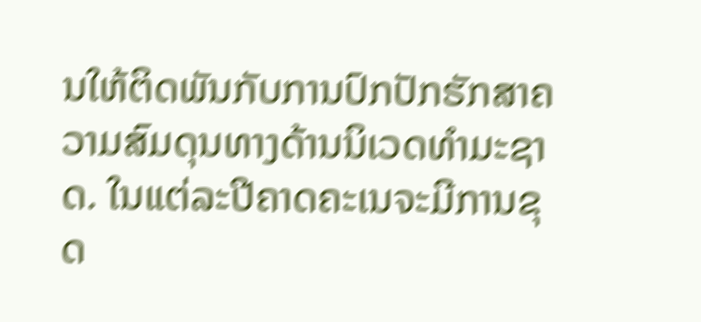ນໃຫ້ຕິດພັນກັບການປົກປັກຮັກສາຄວາມສົມດຸນທາງດ້ານນິເວດທຳມະຊາດ. ໃນແຕ່ລະປີຄາດຄະເນຈະມີການຂຸດ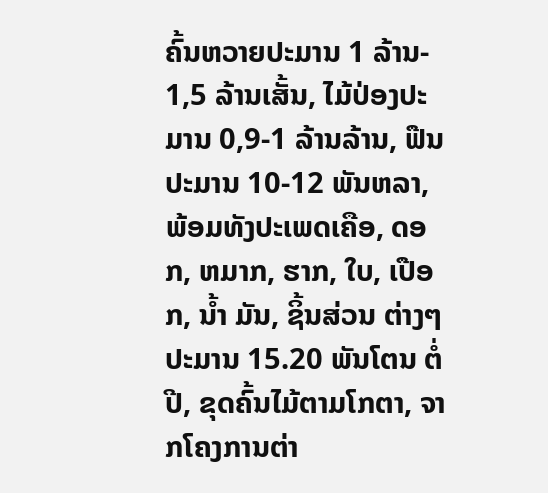ຄົ້ນຫວາຍປະມານ 1 ລ້ານ- 1,5 ລ້ານເສັ້ນ, ໄມ້ປ່ອງປະມານ 0,9-1 ລ້ານລ້ານ, ຟືນປະມານ 10-12 ພັນຫລາ, ພ້ອມທັງປະເພດເຄືອ, ດອກ, ຫມາກ, ຮາກ, ໃບ, ເປືອກ, ນ້ຳ ມັນ, ຊິ້ນສ່ວນ ຕ່າງໆປະມານ 15.20 ພັນໂຕນ ຕໍ່ປີ, ຂຸດຄົ້ນໄມ້ຕາມໂກຕາ, ຈາກໂຄງການຕ່າ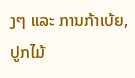ງໆ ແລະ ການກ້າເບ້ຍ, ປູກໄມ້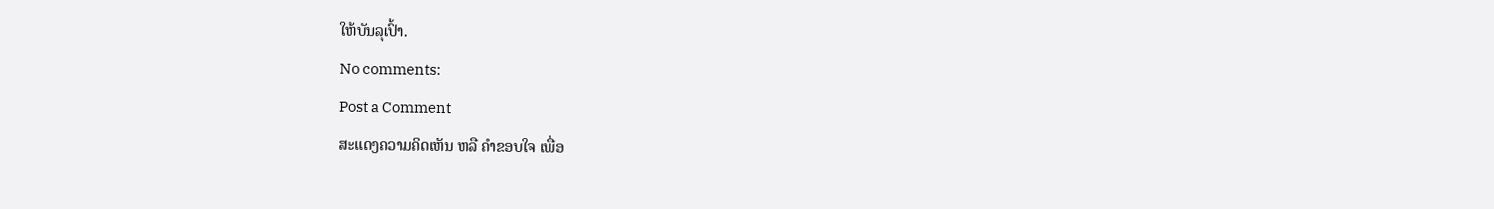ໃຫ້ບັນລຸເປົ້າ.
No comments:
Post a Comment
ສະແດງຄວາມຄິດເຫັນ ຫລື ຄຳຂອບໃຈ ເພື່ອ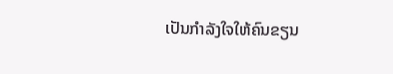ເປັນກຳລັງໃຈໃຫ້ຄົນຂຽນ